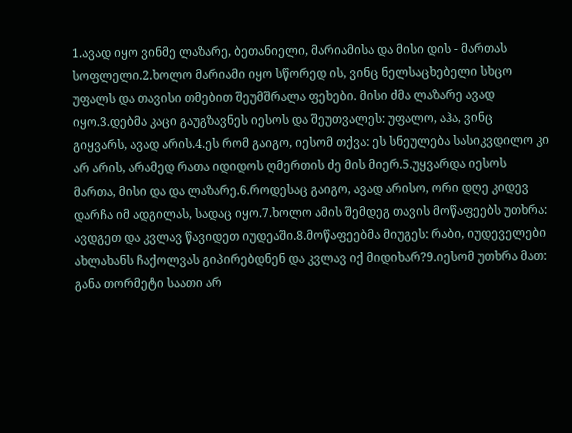1.ავად იყო ვინმე ლაზარე, ბეთანიელი, მარიამისა და მისი დის - მართას სოფლელი.2.ხოლო მარიამი იყო სწორედ ის, ვინც ნელსაცხებელი სხცო უფალს და თავისი თმებით შეუმშრალა ფეხები. მისი ძმა ლაზარე ავად იყო.3.დებმა კაცი გაუგზავნეს იესოს და შეუთვალეს: უფალო, აჰა, ვინც გიყვარს, ავად არის.4.ეს რომ გაიგო, იესომ თქვა: ეს სნეულება სასიკვდილო კი არ არის, არამედ რათა იდიდოს ღმერთის ძე მის მიერ.5.უყვარდა იესოს მართა, მისი და და ლაზარე.6.როდესაც გაიგო, ავად არისო, ორი დღე კიდევ დარჩა იმ ადგილას, სადაც იყო.7.ხოლო ამის შემდეგ თავის მოწაფეებს უთხრა: ავდგეთ და კვლავ წავიდეთ იუდეაში.8.მოწაფეებმა მიუგეს: რაბი, იუდეველები ახლახანს ჩაქოლვას გიპირებდნენ და კვლავ იქ მიდიხარ?9.იესომ უთხრა მათ: განა თორმეტი საათი არ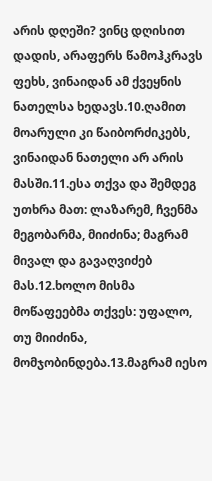არის დღეში? ვინც დღისით დადის, არაფერს წამოჰკრავს ფეხს, ვინაიდან ამ ქვეყნის ნათელსა ხედავს.10.ღამით მოარული კი წაიბორძიკებს, ვინაიდან ნათელი არ არის მასში.11.ესა თქვა და შემდეგ უთხრა მათ: ლაზარემ, ჩვენმა მეგობარმა, მიიძინა; მაგრამ მივალ და გავაღვიძებ მას.12.ხოლო მისმა მოწაფეებმა თქვეს: უფალო, თუ მიიძინა, მომჯობინდება.13.მაგრამ იესო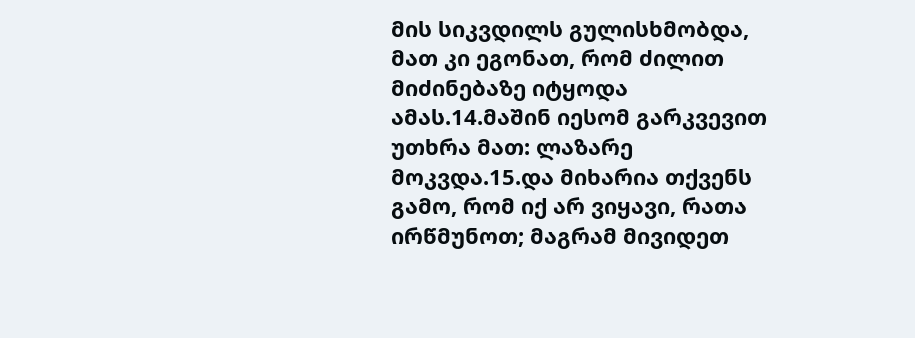მის სიკვდილს გულისხმობდა, მათ კი ეგონათ, რომ ძილით მიძინებაზე იტყოდა ამას.14.მაშინ იესომ გარკვევით უთხრა მათ: ლაზარე მოკვდა.15.და მიხარია თქვენს გამო, რომ იქ არ ვიყავი, რათა ირწმუნოთ; მაგრამ მივიდეთ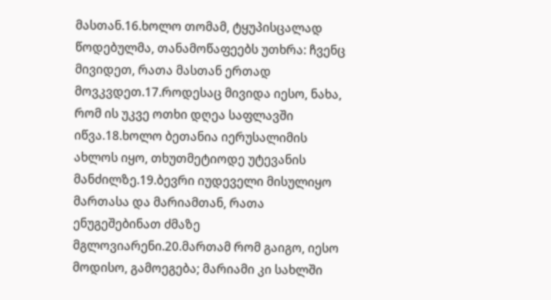მასთან.16.ხოლო თომამ, ტყუპისცალად წოდებულმა, თანამოწაფეებს უთხრა: ჩვენც მივიდეთ, რათა მასთან ერთად მოვკვდეთ.17.როდესაც მივიდა იესო, ნახა, რომ ის უკვე ოთხი დღეა საფლავში იწვა.18.ხოლო ბეთანია იერუსალიმის ახლოს იყო, თხუთმეტიოდე უტევანის მანძილზე.19.ბევრი იუდეველი მისულიყო მართასა და მარიამთან, რათა ენუგეშებინათ ძმაზე მგლოვიარენი.20.მართამ რომ გაიგო, იესო მოდისო, გამოეგება; მარიამი კი სახლში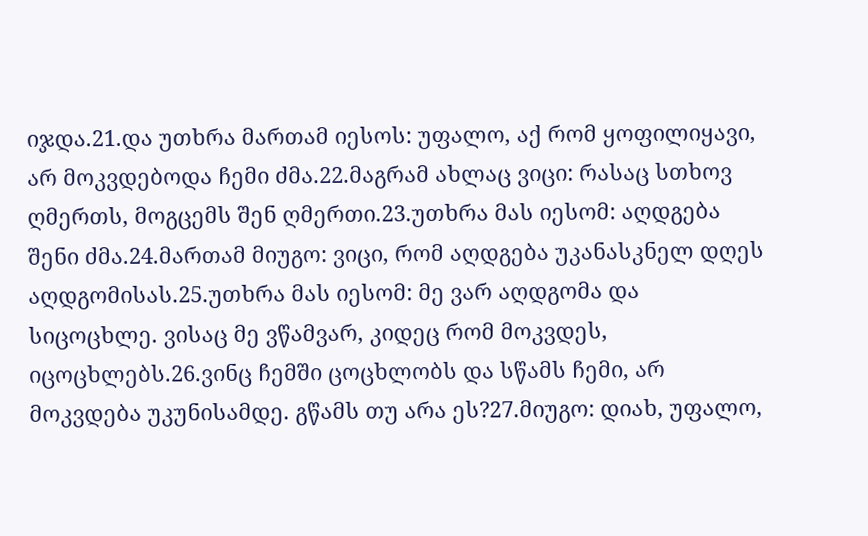იჯდა.21.და უთხრა მართამ იესოს: უფალო, აქ რომ ყოფილიყავი, არ მოკვდებოდა ჩემი ძმა.22.მაგრამ ახლაც ვიცი: რასაც სთხოვ ღმერთს, მოგცემს შენ ღმერთი.23.უთხრა მას იესომ: აღდგება შენი ძმა.24.მართამ მიუგო: ვიცი, რომ აღდგება უკანასკნელ დღეს აღდგომისას.25.უთხრა მას იესომ: მე ვარ აღდგომა და სიცოცხლე. ვისაც მე ვწამვარ, კიდეც რომ მოკვდეს, იცოცხლებს.26.ვინც ჩემში ცოცხლობს და სწამს ჩემი, არ მოკვდება უკუნისამდე. გწამს თუ არა ეს?27.მიუგო: დიახ, უფალო,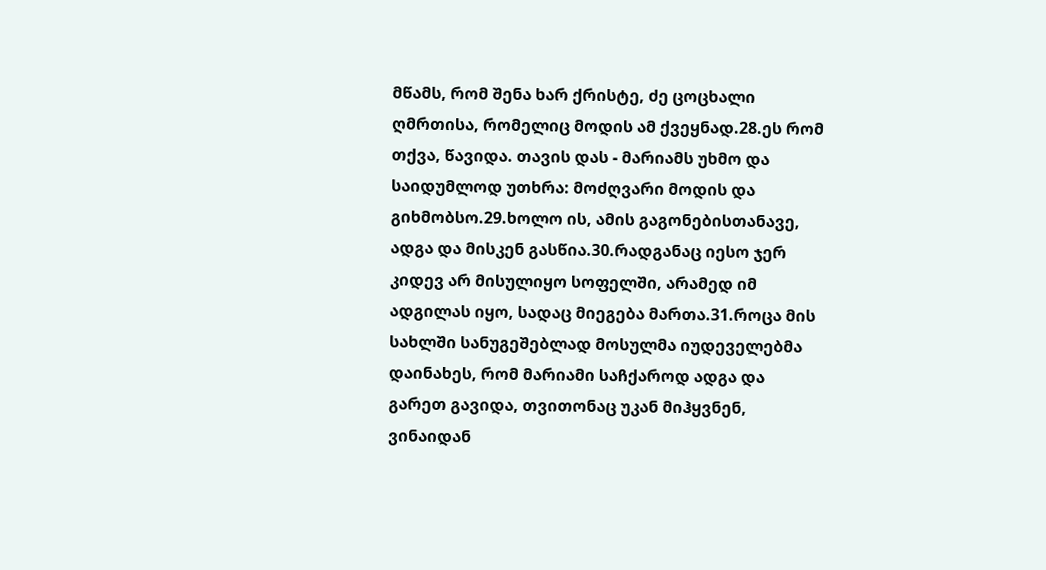მწამს, რომ შენა ხარ ქრისტე, ძე ცოცხალი ღმრთისა, რომელიც მოდის ამ ქვეყნად.28.ეს რომ თქვა, წავიდა. თავის დას - მარიამს უხმო და საიდუმლოდ უთხრა: მოძღვარი მოდის და გიხმობსო.29.ხოლო ის, ამის გაგონებისთანავე, ადგა და მისკენ გასწია.30.რადგანაც იესო ჯერ კიდევ არ მისულიყო სოფელში, არამედ იმ ადგილას იყო, სადაც მიეგება მართა.31.როცა მის სახლში სანუგეშებლად მოსულმა იუდეველებმა დაინახეს, რომ მარიამი საჩქაროდ ადგა და გარეთ გავიდა, თვითონაც უკან მიჰყვნენ, ვინაიდან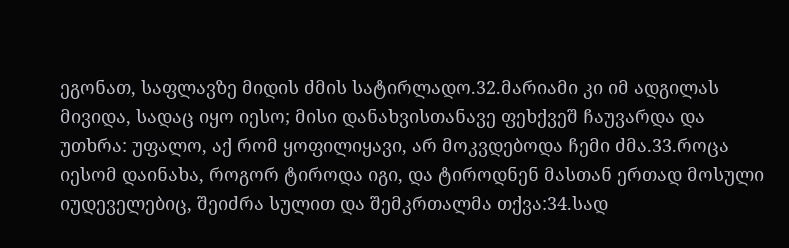ეგონათ, საფლავზე მიდის ძმის სატირლადო.32.მარიამი კი იმ ადგილას მივიდა, სადაც იყო იესო; მისი დანახვისთანავე ფეხქვეშ ჩაუვარდა და უთხრა: უფალო, აქ რომ ყოფილიყავი, არ მოკვდებოდა ჩემი ძმა.33.როცა იესომ დაინახა, როგორ ტიროდა იგი, და ტიროდნენ მასთან ერთად მოსული იუდეველებიც, შეიძრა სულით და შემკრთალმა თქვა:34.სად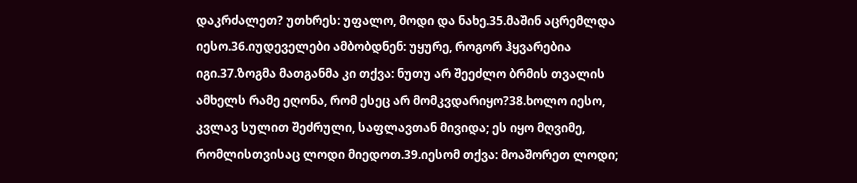დაკრძალეთ? უთხრეს: უფალო, მოდი და ნახე.35.მაშინ აცრემლდა იესო.36.იუდეველები ამბობდნენ: უყურე, როგორ ჰყვარებია იგი.37.ზოგმა მათგანმა კი თქვა: ნუთუ არ შეეძლო ბრმის თვალის ამხელს რამე ეღონა, რომ ესეც არ მომკვდარიყო?38.ხოლო იესო, კვლავ სულით შეძრული, საფლავთან მივიდა; ეს იყო მღვიმე, რომლისთვისაც ლოდი მიედოთ.39.იესომ თქვა: მოაშორეთ ლოდი;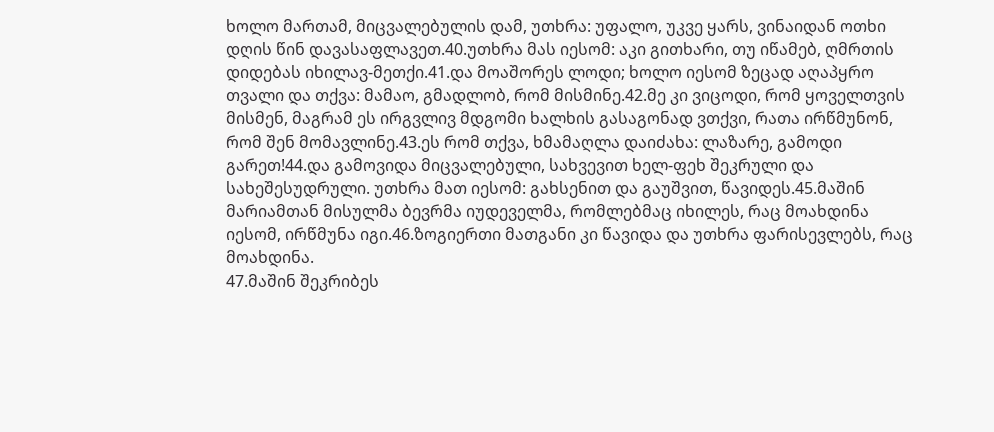ხოლო მართამ, მიცვალებულის დამ, უთხრა: უფალო, უკვე ყარს, ვინაიდან ოთხი დღის წინ დავასაფლავეთ.40.უთხრა მას იესომ: აკი გითხარი, თუ იწამებ, ღმრთის დიდებას იხილავ-მეთქი.41.და მოაშორეს ლოდი; ხოლო იესომ ზეცად აღაპყრო თვალი და თქვა: მამაო, გმადლობ, რომ მისმინე.42.მე კი ვიცოდი, რომ ყოველთვის მისმენ, მაგრამ ეს ირგვლივ მდგომი ხალხის გასაგონად ვთქვი, რათა ირწმუნონ, რომ შენ მომავლინე.43.ეს რომ თქვა, ხმამაღლა დაიძახა: ლაზარე, გამოდი გარეთ!44.და გამოვიდა მიცვალებული, სახვევით ხელ-ფეხ შეკრული და სახეშესუდრული. უთხრა მათ იესომ: გახსენით და გაუშვით, წავიდეს.45.მაშინ მარიამთან მისულმა ბევრმა იუდეველმა, რომლებმაც იხილეს, რაც მოახდინა იესომ, ირწმუნა იგი.46.ზოგიერთი მათგანი კი წავიდა და უთხრა ფარისევლებს, რაც მოახდინა.
47.მაშინ შეკრიბეს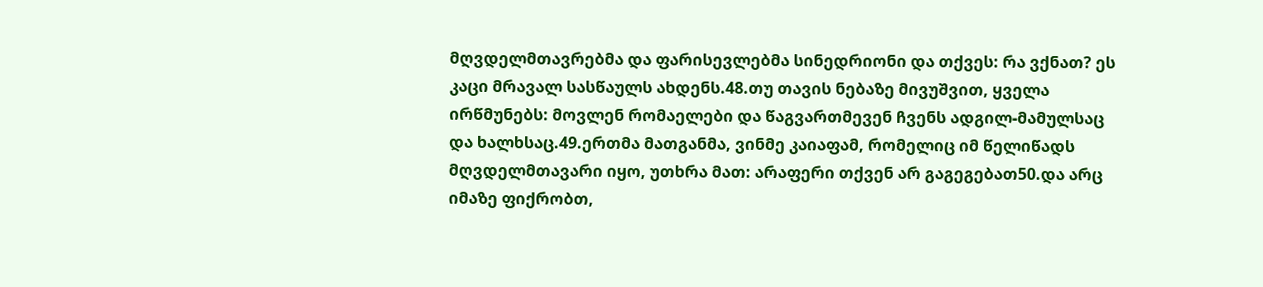მღვდელმთავრებმა და ფარისევლებმა სინედრიონი და თქვეს: რა ვქნათ? ეს კაცი მრავალ სასწაულს ახდენს.48.თუ თავის ნებაზე მივუშვით, ყველა ირწმუნებს: მოვლენ რომაელები და წაგვართმევენ ჩვენს ადგილ-მამულსაც და ხალხსაც.49.ერთმა მათგანმა, ვინმე კაიაფამ, რომელიც იმ წელიწადს მღვდელმთავარი იყო, უთხრა მათ: არაფერი თქვენ არ გაგეგებათ50.და არც იმაზე ფიქრობთ,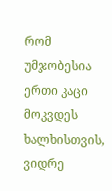რომ უმჯობესია ერთი კაცი მოკვდეს ხალხისთვის, ვიდრე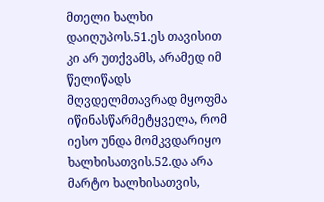მთელი ხალხი დაიღუპოს.51.ეს თავისით კი არ უთქვამს, არამედ იმ წელიწადს მღვდელმთავრად მყოფმა იწინასწარმეტყველა, რომ იესო უნდა მომკვდარიყო ხალხისათვის.52.და არა მარტო ხალხისათვის,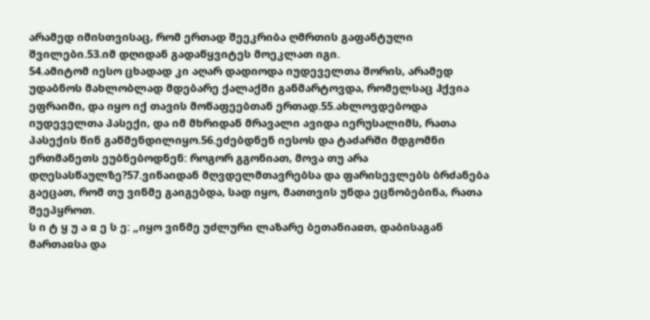არამედ იმისთვისაც, რომ ერთად შეეკრიბა ღმრთის გაფანტული შვილები.53.იმ დღიდან გადაწყვიტეს მოეკლათ იგი.
54.ამიტომ იესო ცხადად კი აღარ დადიოდა იუდეველთა შორის, არამედ უდაბნოს მახლობლად მდებარე ქალაქში განმარტოვდა, რომელსაც ჰქვია ეფრაიმი, და იყო იქ თავის მოწაფეებთან ერთად.55.ახლოვდებოდა იუდეველთა პასექი, და იმ მხრიდან მრავალი ავიდა იერუსალიმს, რათა პასექის წინ გაწმენდილიყო.56.ეძებდნენ იესოს და ტაძარში მდგომნი ერთმანეთს ეუბნებოდნენ: როგორ გგონიათ, მოვა თუ არა დღესასწაულზე?57.ვინაიდან მღვდელმთავრებსა და ფარისევლებს ბრძანება გაეცათ, რომ თუ ვინმე გაიგებდა, სად იყო, მათთვის უნდა ეცნობებინა, რათა შეეპყროთ.
ს ი ტ ყ უ ა ჲ ე ს ე: „იყო ვინმე უძლური ლაზარე ბეთანიაჲთ, დაბისაგან მართაჲსა და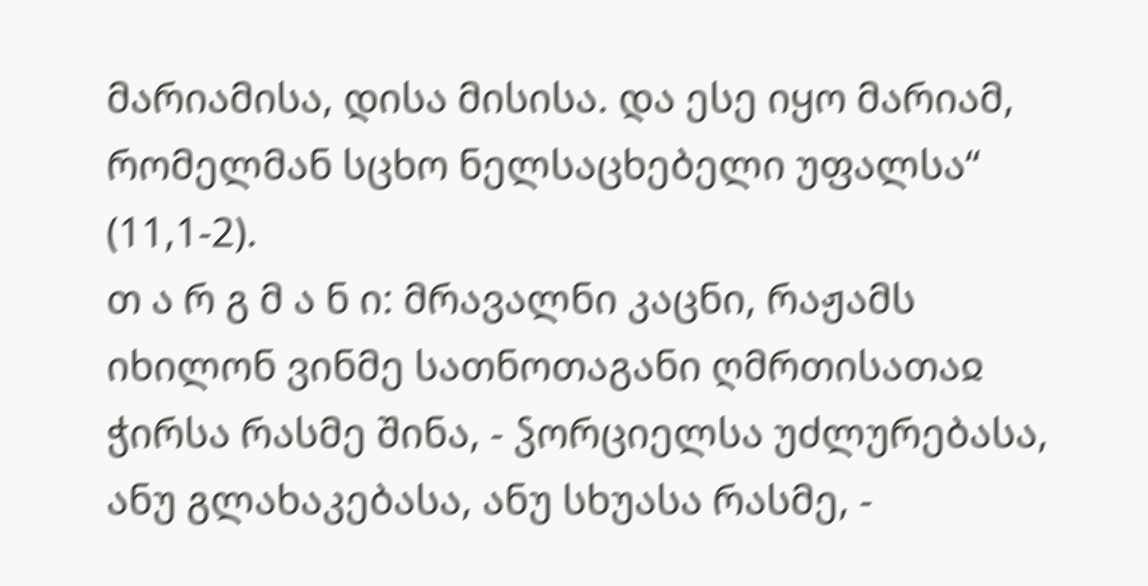მარიამისა, დისა მისისა. და ესე იყო მარიამ, რომელმან სცხო ნელსაცხებელი უფალსა“ (11,1-2).
თ ა რ გ მ ა ნ ი: მრავალნი კაცნი, რაჟამს იხილონ ვინმე სათნოთაგანი ღმრთისათაჲ ჭირსა რასმე შინა, - ჴორციელსა უძლურებასა, ანუ გლახაკებასა, ანუ სხუასა რასმე, -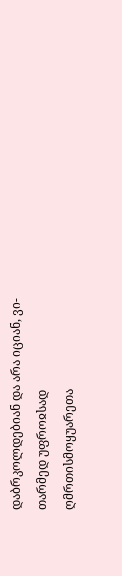დაბრკოლდებიან და არა იციან, ვი-თარმედ უფროჲსად ღმრთისმოყუარეთა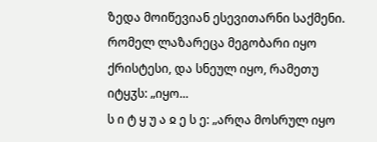ზედა მოიწევიან ესევითარნი საქმენი. რომელ ლაზარეცა მეგობარი იყო ქრისტესი, და სნეულ იყო, რამეთუ იტყჳს: „იყო...
ს ი ტ ყ უ ა ჲ ე ს ე: „არღა მოსრულ იყო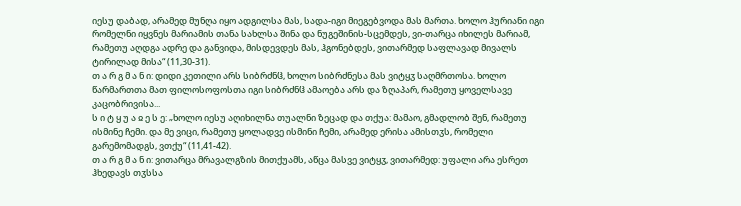იესუ დაბად, არამედ მუნღა იყო ადგილსა მას, სადა-იგი მიეგებვოდა მას მართა. ხოლო ჰურიანი იგი რომელნი იყვნეს მარიამის თანა სახლსა შინა და ნუგეშინის-სცემდეს, ვი-თარცა იხილეს მარიამ, რამეთუ აღდგა ადრე და განვიდა, მისდევდეს მას, ჰგონებდეს, ვითარმედ საფლავად მივალს ტირილად მისა“ (11,30-31).
თ ა რ გ მ ა ნ ი: დიდი კეთილი არს სიბრძნჱ, ხოლო სიბრძნესა მას ვიტყჳ საღმრთოსა. ხოლო წარმართთა მათ ფილოსოფოსთა იგი სიბრძნჱ ამაოება არს და ზღაპარ, რამეთუ ყოველსავე კაცობრივისა...
ს ი ტ ყ უ ა ჲ ე ს ე: „ხოლო იესუ აღიხილნა თუალნი ზეცად და თქუა: მამაო, გმადლობ შენ, რამეთუ ისმინე ჩემი. და მე ვიცი, რამეთუ ყოლადვე ისმინი ჩემი, არამედ ერისა ამისთჳს, რომელი გარემომადგს, ვთქუ“ (11,41-42).
თ ა რ გ მ ა ნ ი: ვითარცა მრავალგზის მითქუამს, აწცა მასვე ვიტყჳ, ვითარმედ: უფალი არა ესრეთ ჰხედავს თჳსსა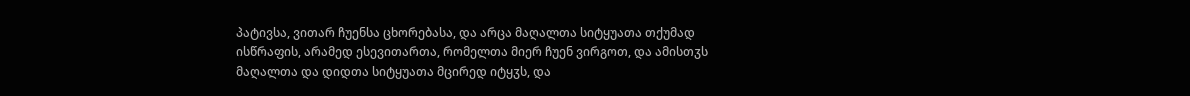პატივსა, ვითარ ჩუენსა ცხორებასა, და არცა მაღალთა სიტყუათა თქუმად ისწრაფის, არამედ ესევითართა, რომელთა მიერ ჩუენ ვირგოთ, და ამისთჳს მაღალთა და დიდთა სიტყუათა მცირედ იტყჳს, და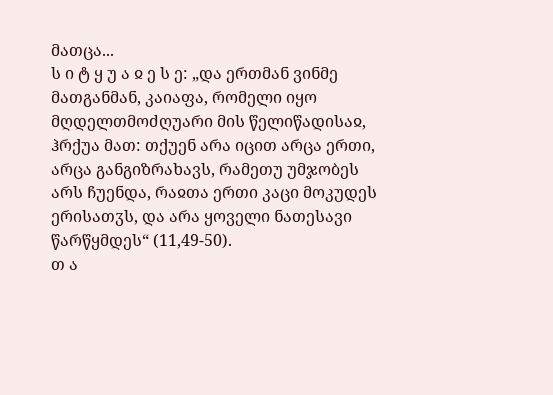მათცა...
ს ი ტ ყ უ ა ჲ ე ს ე: „და ერთმან ვინმე მათგანმან, კაიაფა, რომელი იყო მღდელთმოძღუარი მის წელიწადისაჲ, ჰრქუა მათ: თქუენ არა იცით არცა ერთი, არცა განგიზრახავს, რამეთუ უმჯობეს არს ჩუენდა, რაჲთა ერთი კაცი მოკუდეს ერისათჳს, და არა ყოველი ნათესავი წარწყმდეს“ (11,49-50).
თ ა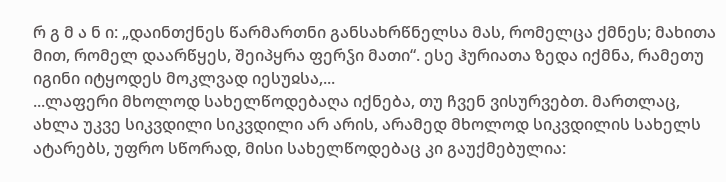რ გ მ ა ნ ი: „დაინთქნეს წარმართნი განსახრწნელსა მას, რომელცა ქმნეს; მახითა მით, რომელ დაარწყეს, შეიპყრა ფერჴი მათი“. ესე ჰურიათა ზედა იქმნა, რამეთუ იგინი იტყოდეს მოკლვად იესუჲსა,...
...ლაფერი მხოლოდ სახელწოდებაღა იქნება, თუ ჩვენ ვისურვებთ. მართლაც, ახლა უკვე სიკვდილი სიკვდილი არ არის, არამედ მხოლოდ სიკვდილის სახელს ატარებს, უფრო სწორად, მისი სახელწოდებაც კი გაუქმებულია: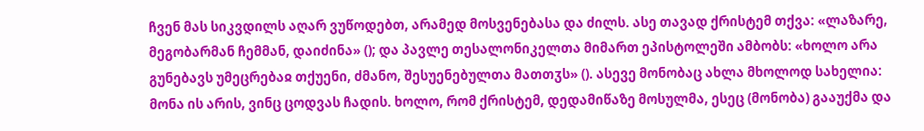ჩვენ მას სიკვდილს აღარ ვუწოდებთ, არამედ მოსვენებასა და ძილს. ასე თავად ქრისტემ თქვა: «ლაზარე, მეგობარმან ჩემმან, დაიძინა» (); და პავლე თესალონიკელთა მიმართ ეპისტოლეში ამბობს: «ხოლო არა გუნებავს უმეცრებაჲ თქუენი, ძმანო, შესუენებულთა მათთჳს» (). ასევე მონობაც ახლა მხოლოდ სახელია: მონა ის არის, ვინც ცოდვას ჩადის. ხოლო, რომ ქრისტემ, დედამიწაზე მოსულმა, ესეც (მონობა) გააუქმა და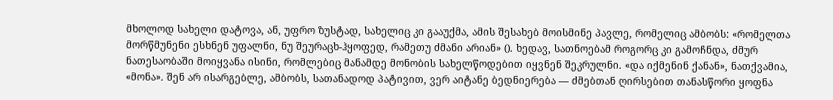მხოლოდ სახელი დატოვა, ან, უფრო ზუსტად, სახელიც კი გააუქმა, ამის შესახებ მოისმინე პავლე, რომელიც ამბობს: «რომელთა მორწმუნენი ესხნენ უფალნი, ნუ შეურაცხ-ჰყოფედ, რამეთუ ძმანი არიან» (). ხედავ, სათნოებამ როგორც კი გამოჩნდა, ძმურ ნათესაობაში მოიყვანა ისინი, რომლებიც მანამდე მონობის სახელწოდებით იყვნენ შეკრულნი. «და იქმენინ ქანან», ნათქვამია, «მონა». შენ არ ისარგებლე, ამბობს, სათანადოდ პატივით, ვერ აიტანე ბედნიერება — ძმებთან ღირსებით თანასწორი ყოფნა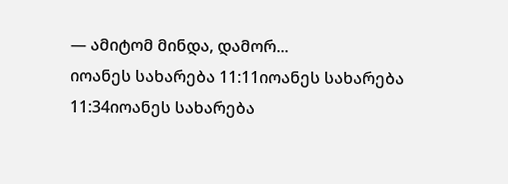— ამიტომ მინდა, დამორ...
იოანეს სახარება 11:11იოანეს სახარება 11:34იოანეს სახარება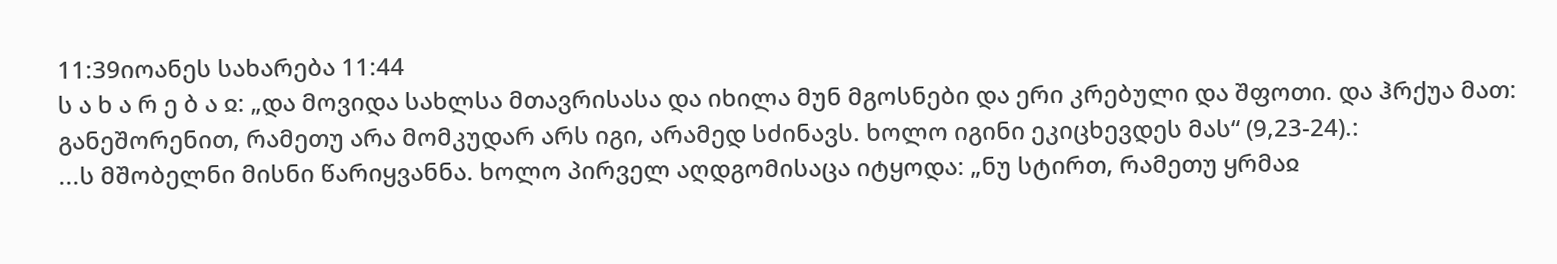11:39იოანეს სახარება 11:44
ს ა ხ ა რ ე ბ ა ჲ: „და მოვიდა სახლსა მთავრისასა და იხილა მუნ მგოსნები და ერი კრებული და შფოთი. და ჰრქუა მათ: განეშორენით, რამეთუ არა მომკუდარ არს იგი, არამედ სძინავს. ხოლო იგინი ეკიცხევდეს მას“ (9,23-24).:
...ს მშობელნი მისნი წარიყვანნა. ხოლო პირველ აღდგომისაცა იტყოდა: „ნუ სტირთ, რამეთუ ყრმაჲ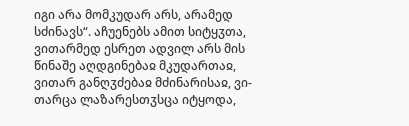იგი არა მომკუდარ არს, არამედ სძინავს“. აჩუენებს ამით სიტყჳთა, ვითარმედ ესრეთ ადვილ არს მის წინაშე აღდგინებაჲ მკუდართაჲ, ვითარ განღჳძებაჲ მძინარისაჲ, ვი-თარცა ლაზარესთჳსცა იტყოდა,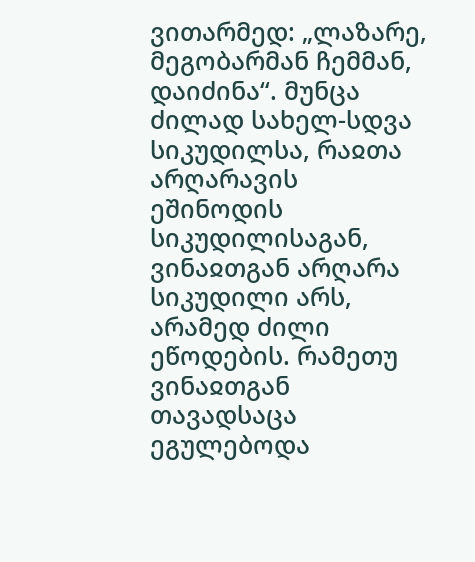ვითარმედ: „ლაზარე, მეგობარმან ჩემმან, დაიძინა“. მუნცა ძილად სახელ-სდვა სიკუდილსა, რაჲთა არღარავის ეშინოდის სიკუდილისაგან, ვინაჲთგან არღარა სიკუდილი არს, არამედ ძილი ეწოდების. რამეთუ ვინაჲთგან თავადსაცა ეგულებოდა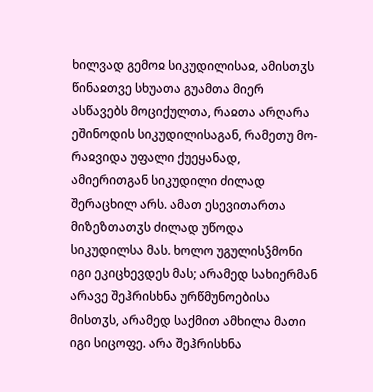ხილვად გემოჲ სიკუდილისაჲ, ამისთჳს წინაჲთვე სხუათა გუამთა მიერ ასწავებს მოციქულთა, რაჲთა არღარა ეშინოდის სიკუდილისაგან, რამეთუ მო-რაჲვიდა უფალი ქუეყანად, ამიერითგან სიკუდილი ძილად შერაცხილ არს. ამათ ესევითართა მიზეზთათჳს ძილად უწოდა სიკუდილსა მას. ხოლო უგულისჴმონი იგი ეკიცხევდეს მას; არამედ სახიერმან არავე შეჰრისხნა ურწმუნოებისა მისთჳს, არამედ საქმით ამხილა მათი იგი სიცოფე. არა შეჰრისხნა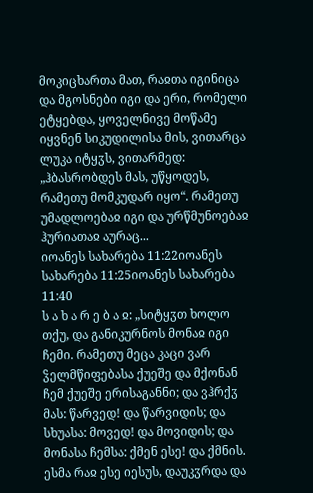მოკიცხართა მათ, რაჲთა იგინიცა და მგოსნები იგი და ერი, რომელი ეტყებდა, ყოველნივე მოწამე იყვნენ სიკუდილისა მის, ვითარცა ლუკა იტყჳს, ვითარმედ: „ჰბასრობდეს მას, უწყოდეს, რამეთუ მომკუდარ იყო“. რამეთუ უმადლოებაჲ იგი და ურწმუნოებაჲ ჰურიათაჲ აურაც...
იოანეს სახარება 11:22იოანეს სახარება 11:25იოანეს სახარება 11:40
ს ა ხ ა რ ე ბ ა ჲ: „სიტყჳთ ხოლო თქუ, და განიკურნოს მონაჲ იგი ჩემი. რამეთუ მეცა კაცი ვარ ჴელმწიფებასა ქუეშე და მქონან ჩემ ქუეშე ერისაგანნი; და ვჰრქჳ მას: წარვედ! და წარვიდის; და სხუასა: მოვედ! და მოვიდის; და მონასა ჩემსა: ქმენ ესე! და ქმნის. ესმა რაჲ ესე იესუს, დაუკჳრდა და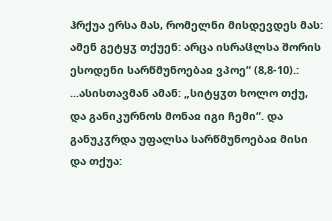ჰრქუა ერსა მას, რომელნი მისდევდეს მას: ამენ გეტყჳ თქუენ: არცა ისრაჱლსა შორის ესოდენი სარწმუნოებაჲ ვპოე“ (8,8-10).:
...ასისთავმან ამან: „სიტყჳთ ხოლო თქუ, და განიკურნოს მონაჲ იგი ჩემი“. და განუკჳრდა უფალსა სარწმუნოებაჲ მისი და თქუა: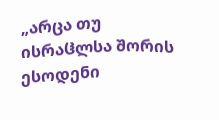„არცა თუ ისრაჱლსა შორის ესოდენი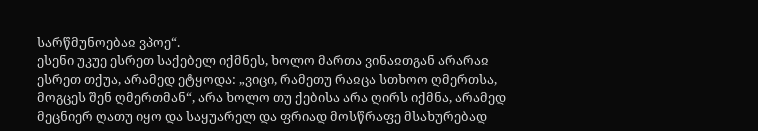სარწმუნოებაჲ ვპოე“.
ესენი უკუე ესრეთ საქებელ იქმნეს, ხოლო მართა ვინაჲთგან არარაჲ ესრეთ თქუა, არამედ ეტყოდა: „ვიცი, რამეთუ რაჲცა სთხოო ღმერთსა, მოგცეს შენ ღმერთმან“, არა ხოლო თუ ქებისა არა ღირს იქმნა, არამედ მეცნიერ ღათუ იყო და საყუარელ და ფრიად მოსწრაფე მსახურებად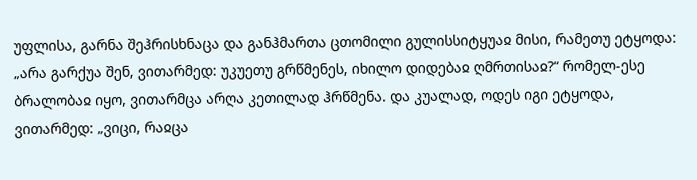უფლისა, გარნა შეჰრისხნაცა და განჰმართა ცთომილი გულისსიტყუაჲ მისი, რამეთუ ეტყოდა: „არა გარქუა შენ, ვითარმედ: უკუეთუ გრწმენეს, იხილო დიდებაჲ ღმრთისაჲ?“ რომელ-ესე ბრალობაჲ იყო, ვითარმცა არღა კეთილად ჰრწმენა. და კუალად, ოდეს იგი ეტყოდა, ვითარმედ: „ვიცი, რაჲცა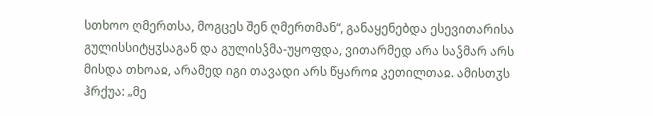სთხოო ღმერთსა, მოგცეს შენ ღმერთმან“, განაყენებდა ესევითარისა გულისსიტყჳსაგან და გულისჴმა-უყოფდა, ვითარმედ არა საჴმარ არს მისდა თხოაჲ, არამედ იგი თავადი არს წყაროჲ კეთილთაჲ. ამისთჳს ჰრქუა: „მე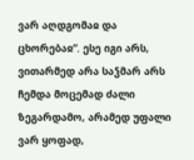ვარ აღდგომაჲ და ცხორებაჲ“. ესე იგი არს, ვითარმედ არა საჴმარ არს ჩემდა მოცემად ძალი ზეგარდამო, არამედ უფალი ვარ ყოფად,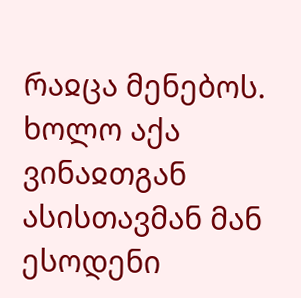რაჲცა მენებოს.
ხოლო აქა ვინაჲთგან ასისთავმან მან ესოდენი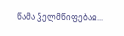წამა ჴელმწიფებაჲ...